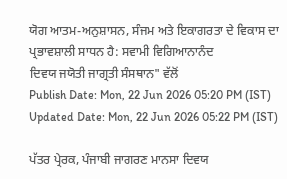ਯੋਗ ਆਤਮ-ਅਨੁਸ਼ਾਸਨ, ਸੰਜਮ ਅਤੇ ਇਕਾਗਰਤਾ ਦੇ ਵਿਕਾਸ ਦਾ ਪ੍ਰਭਾਵਸ਼ਾਲੀ ਸਾਧਨ ਹੈ: ਸਵਾਮੀ ਵਿਗਿਆਨਾਨੰਦ
ਦਿਵਯ ਜਯੋਤੀ ਜਾਗ੍ਰਤੀ ਸੰਸਥਾਨ" ਵੱਲੋਂ
Publish Date: Mon, 22 Jun 2026 05:20 PM (IST)
Updated Date: Mon, 22 Jun 2026 05:22 PM (IST)

ਪੱਤਰ ਪ੍ਰੇਰਕ, ਪੰਜਾਬੀ ਜਾਗਰਣ ਮਾਨਸਾ ਦਿਵਯ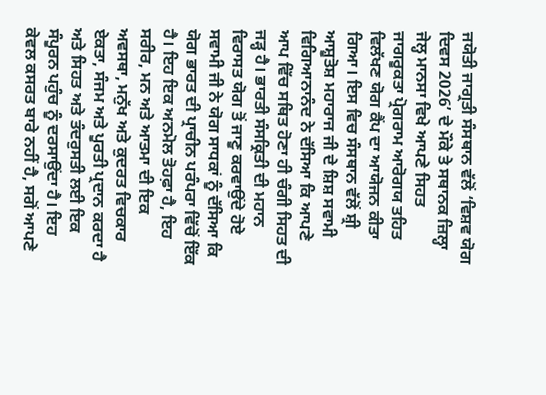ਜਯੋਤੀ ਜਾਗ੍ਰਤੀ ਸੰਸਥਾਨ ਵੱਲੋਂ ‘ਵਿਸ਼ਵ ਯੋਗ ਦਿਵਸ 2026’ ਦੇ ਮੌਕੇ ਤੇ ਸਥਾਨਕ ਜ਼ਿਲ੍ਹਾ ਜੇਲ੍ਹ ਮਾਨਸਾ ਵਿਖੇ ਆਪਣੇ ਸਿਹਤ ਜਾਗਰੂਕਤਾ ਪ੍ਰੋਗਰਾਮ ਆਰੋਗਯ ਤਹਿਤ ਵਿਲੱਖਣ ਯੋਗ ਕੈਂਪ ਦਾ ਆਯੋਜਨ ਕੀਤਾ ਗਿਆ। ਇਸ ਵਿਚ ਸੰਸਥਾਨ ਵੱਲੋਂ ਸ਼੍ਰੀ ਆਸ਼ੂਤੋਸ਼ ਮਹਾਰਾਜ ਜੀ ਦੇ ਸ਼ਿਸ਼ ਸਵਾਮੀ ਵਿਗਿਆਨਾਨੰਦ ਨੇ ਦੱਸਿਆ ਕਿ ਆਪਣੇ ਆਪ ਵਿੱਚ ਸਥਿਤ ਹੋਣਾ ਹੀ ਚੰਗੀ ਸਿਹਤ ਦੀ ਜੜ੍ਹ ਹੈ। ਭਾਰਤੀ ਸੰਸਕ੍ਰਿਤੀ ਦੀ ਮਹਾਨ ਵਿਰਾਸਤ ਯੋਗ ਤੋਂ ਜਾਣੂ ਕਰਵਾਉਂਦੇ ਹੋਏ ਸਵਾਮੀ ਜੀ ਨੇ ਯੋਗ ਸਾਧਕਾਂ ਨੂੰ ਦੱਸਿਆ ਕਿ ਯੋਗ ਭਾਰਤ ਦੀ ਪ੍ਰਾਚੀਨ ਪਰੰਪਰਾ ਵਿੱਚੋਂ ਇੱਕ ਹੈ। ਇਹ ਇਕ ਅਨਮੋਲ ਤੋਹਫ਼ਾ ਹੈ, ਇਹ ਸਰੀਰ, ਮਨ ਅਤੇ ਆਤਮਾ ਦੀ ਇਕ ਅਵਸਥਾ, ਮਨੁੱਖ ਅਤੇ ਕੁਦਰਤ ਵਿਚਕਾਰ ਏਕਤਾ, ਸੰਜਮ ਅਤੇ ਪੂਰਤੀ ਪ੍ਰਦਾਨ ਕਰਦਾ ਹੈ ਅਤੇ ਸਿਹਤ ਅਤੇ ਤੰਦਰੁਸਤੀ ਲਈ ਇਕ ਸੰਪੂਰਨ ਪਹੁੰਚ ਨੂੰ ਦਰਸਾਉਂਦਾ ਹੈ। ਇਹ ਕੇਵਲ ਕਸਰਤ ਬਾਰੇ ਨਹੀਂ ਹੈ, ਸਗੋਂ ਆਪਣੇ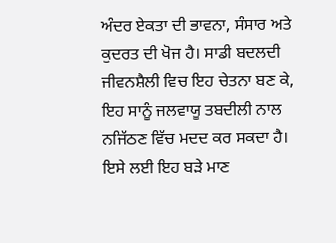ਅੰਦਰ ਏਕਤਾ ਦੀ ਭਾਵਨਾ, ਸੰਸਾਰ ਅਤੇ ਕੁਦਰਤ ਦੀ ਖੋਜ ਹੈ। ਸਾਡੀ ਬਦਲਦੀ ਜੀਵਨਸ਼ੈਲੀ ਵਿਚ ਇਹ ਚੇਤਨਾ ਬਣ ਕੇ, ਇਹ ਸਾਨੂੰ ਜਲਵਾਯੂ ਤਬਦੀਲੀ ਨਾਲ ਨਜਿੱਠਣ ਵਿੱਚ ਮਦਦ ਕਰ ਸਕਦਾ ਹੈ। ਇਸੇ ਲਈ ਇਹ ਬੜੇ ਮਾਣ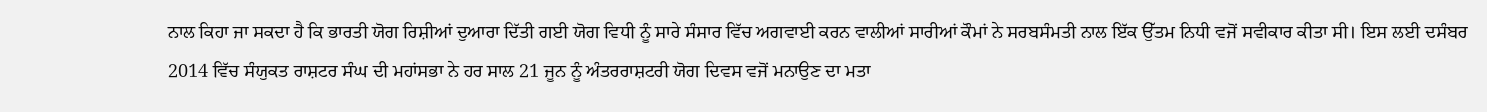ਨਾਲ ਕਿਹਾ ਜਾ ਸਕਦਾ ਹੈ ਕਿ ਭਾਰਤੀ ਯੋਗ ਰਿਸ਼ੀਆਂ ਦੁਆਰਾ ਦਿੱਤੀ ਗਈ ਯੋਗ ਵਿਧੀ ਨੂੰ ਸਾਰੇ ਸੰਸਾਰ ਵਿੱਚ ਅਗਵਾਈ ਕਰਨ ਵਾਲੀਆਂ ਸਾਰੀਆਂ ਕੌਮਾਂ ਨੇ ਸਰਬਸੰਮਤੀ ਨਾਲ ਇੱਕ ਉੱਤਮ ਨਿਧੀ ਵਜੋਂ ਸਵੀਕਾਰ ਕੀਤਾ ਸੀ। ਇਸ ਲਈ ਦਸੰਬਰ 2014 ਵਿੱਚ ਸੰਯੁਕਤ ਰਾਸ਼ਟਰ ਸੰਘ ਦੀ ਮਹਾਂਸਭਾ ਨੇ ਹਰ ਸਾਲ 21 ਜੂਨ ਨੂੰ ਅੰਤਰਰਾਸ਼ਟਰੀ ਯੋਗ ਦਿਵਸ ਵਜੋਂ ਮਨਾਉਣ ਦਾ ਮਤਾ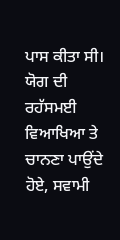ਪਾਸ ਕੀਤਾ ਸੀ। ਯੋਗ ਦੀ ਰਹੱਸਮਈ ਵਿਆਖਿਆ ਤੇ ਚਾਨਣਾ ਪਾਉਂਦੇ ਹੋਏ, ਸਵਾਮੀ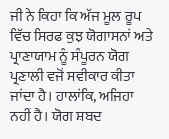ਜੀ ਨੇ ਕਿਹਾ ਕਿ ਅੱਜ ਮੂਲ ਰੂਪ ਵਿੱਚ ਸਿਰਫ ਕੁਝ ਯੋਗਾਸਨਾਂ ਅਤੇ ਪ੍ਰਾਣਾਯਾਮ ਨੂੰ ਸੰਪੂਰਨ ਯੋਗ ਪ੍ਰਣਾਲੀ ਵਜੋਂ ਸਵੀਕਾਰ ਕੀਤਾ ਜਾਂਦਾ ਹੈ। ਹਾਲਾਂਕਿ, ਅਜਿਹਾ ਨਹੀਂ ਹੈ। ਯੋਗ ਸ਼ਬਦ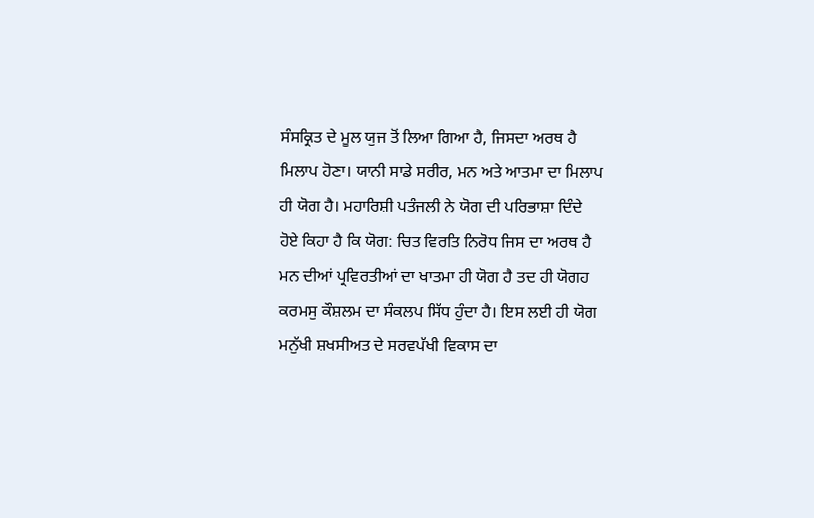ਸੰਸਕ੍ਰਿਤ ਦੇ ਮੂਲ ਯੁਜ ਤੋਂ ਲਿਆ ਗਿਆ ਹੈ, ਜਿਸਦਾ ਅਰਥ ਹੈ ਮਿਲਾਪ ਹੋਣਾ। ਯਾਨੀ ਸਾਡੇ ਸਰੀਰ, ਮਨ ਅਤੇ ਆਤਮਾ ਦਾ ਮਿਲਾਪ ਹੀ ਯੋਗ ਹੈ। ਮਹਾਰਿਸ਼ੀ ਪਤੰਜਲੀ ਨੇ ਯੋਗ ਦੀ ਪਰਿਭਾਸ਼ਾ ਦਿੰਦੇ ਹੋਏ ਕਿਹਾ ਹੈ ਕਿ ਯੋਗ: ਚਿਤ ਵਿਰਤਿ ਨਿਰੋਧ ਜਿਸ ਦਾ ਅਰਥ ਹੈ ਮਨ ਦੀਆਂ ਪ੍ਰਵਿਰਤੀਆਂ ਦਾ ਖਾਤਮਾ ਹੀ ਯੋਗ ਹੈ ਤਦ ਹੀ ਯੋਗਹ ਕਰਮਸੁ ਕੌਸ਼ਲਮ ਦਾ ਸੰਕਲਪ ਸਿੱਧ ਹੁੰਦਾ ਹੈ। ਇਸ ਲਈ ਹੀ ਯੋਗ ਮਨੁੱਖੀ ਸ਼ਖਸੀਅਤ ਦੇ ਸਰਵਪੱਖੀ ਵਿਕਾਸ ਦਾ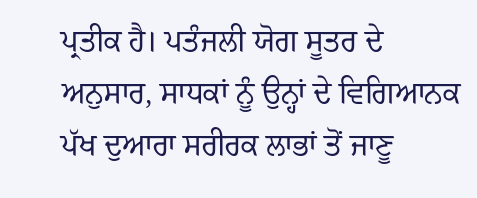ਪ੍ਰਤੀਕ ਹੈ। ਪਤੰਜਲੀ ਯੋਗ ਸੂਤਰ ਦੇ ਅਨੁਸਾਰ, ਸਾਧਕਾਂ ਨੂੰ ਉਨ੍ਹਾਂ ਦੇ ਵਿਗਿਆਨਕ ਪੱਖ ਦੁਆਰਾ ਸਰੀਰਕ ਲਾਭਾਂ ਤੋਂ ਜਾਣੂ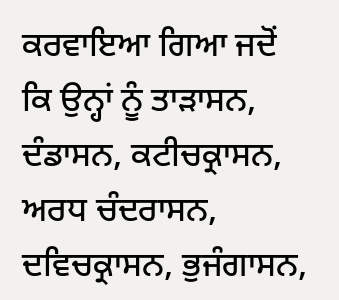ਕਰਵਾਇਆ ਗਿਆ ਜਦੋਂ ਕਿ ਉਨ੍ਹਾਂ ਨੂੰ ਤਾੜਾਸਨ, ਦੰਡਾਸਨ, ਕਟੀਚਕ੍ਰਾਸਨ, ਅਰਧ ਚੰਦਰਾਸਨ, ਦਵਿਚਕ੍ਰਾਸਨ, ਭੁਜੰਗਾਸਨ,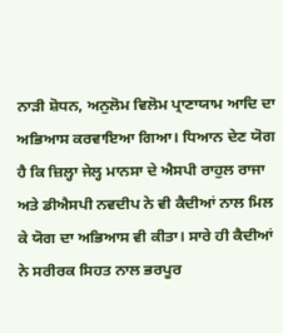ਨਾੜੀ ਸ਼ੋਧਨ, ਅਨੁਲੋਮ ਵਿਲੋਮ ਪ੍ਰਾਣਾਯਾਮ ਆਦਿ ਦਾ ਅਭਿਆਸ ਕਰਵਾਇਆ ਗਿਆ। ਧਿਆਨ ਦੇਣ ਯੋਗ ਹੈ ਕਿ ਜ਼ਿਲ੍ਹਾ ਜੇਲ੍ਹ ਮਾਨਸਾ ਦੇ ਐਸਪੀ ਰਾਹੁਲ ਰਾਜਾ ਅਤੇ ਡੀਐਸਪੀ ਨਵਦੀਪ ਨੇ ਵੀ ਕੈਦੀਆਂ ਨਾਲ ਮਿਲ ਕੇ ਯੋਗ ਦਾ ਅਭਿਆਸ ਵੀ ਕੀਤਾ। ਸਾਰੇ ਹੀ ਕੈਦੀਆਂ ਨੇ ਸਰੀਰਕ ਸਿਹਤ ਨਾਲ ਭਰਪੂਰ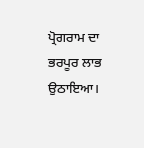ਪ੍ਰੋਗਰਾਮ ਦਾ ਭਰਪੂਰ ਲਾਭ ਉਠਾਇਆ।